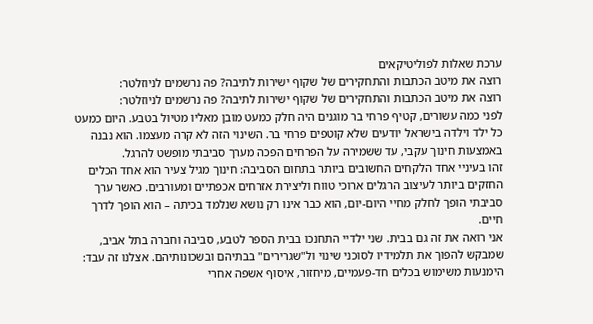ערכת שאלות לפוליטיקאים
רוצה את מיטב הכתבות והתחקירים של שקוף ישירות לתיבה? פה נרשמים לניוזלטר:
רוצה את מיטב הכתבות והתחקירים של שקוף ישירות לתיבה? פה נרשמים לניוזלטר:
לפני כמה עשורים, קטיף פרחי בר מוגנים היה חלק כמעט מובן מאליו מטיול בטבע. היום כמעט כל ילד וילדה בישראל יודעים שלא קוטפים פרחי בר. השינוי הזה לא קרה מעצמו. הוא נבנה באמצעות חינוך עקבי, עד ששמירה על הפרחים הפכה מערך סביבתי מופשט להרגל.
זהו בעיניי אחד הלקחים החשובים ביותר בתחום הסביבה: חינוך מגיל צעיר הוא אחד הכלים החזקים ביותר לעיצוב הרגלים ארוכי טווח וליצירת אזרחים אכפתיים ומעורבים. כאשר ערך סביבתי הופך לחלק מחיי היום-יום, הוא כבר אינו רק נושא שנלמד בכיתה – הוא הופך לדרך חיים.
אני רואה את זה גם בבית. שני ילדיי התחנכו בבית הספר לטבע, סביבה וחברה בתל אביב, שמבקש להפוך את תלמידיו לסוכני שינוי ול"שגרירים" בבתיהם ובשכונותיהם. אצלנו זה עבד: הימנעות משימוש בכלים חד-פעמיים, מיחזור, איסוף אשפה אחרי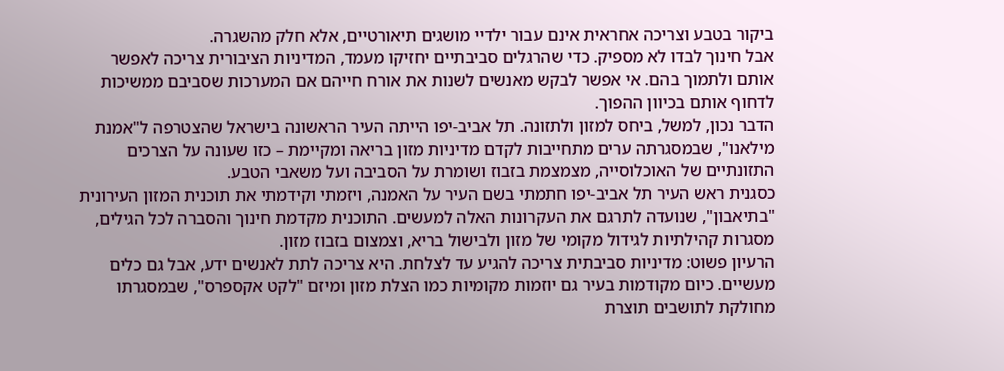ביקור בטבע וצריכה אחראית אינם עבור ילדיי מושגים תיאורטיים, אלא חלק מהשגרה.
אבל חינוך לבדו לא מספיק. כדי שהרגלים סביבתיים יחזיקו מעמד, המדיניות הציבורית צריכה לאפשר אותם ולתמוך בהם. אי אפשר לבקש מאנשים לשנות את אורח חייהם אם המערכות שסביבם ממשיכות לדחוף אותם בכיוון ההפוך.
הדבר נכון, למשל, ביחס למזון ולתזונה. תל אביב-יפו הייתה העיר הראשונה בישראל שהצטרפה ל"אמנת מילאנו", שבמסגרתה ערים מתחייבות לקדם מדיניות מזון בריאה ומקיימת – כזו שעונה על הצרכים התזונתיים של האוכלוסייה, מצמצמת בזבוז ושומרת על הסביבה ועל משאבי הטבע.
כסגנית ראש העיר תל אביב-יפו חתמתי בשם העיר על האמנה, ויזמתי וקידמתי את תוכנית המזון העירונית "בתיאבון", שנועדה לתרגם את העקרונות האלה למעשים. התוכנית מקדמת חינוך והסברה לכל הגילים, מסגרות קהילתיות לגידול מקומי של מזון ולבישול בריא, וצמצום בזבוז מזון.
הרעיון פשוט: מדיניות סביבתית צריכה להגיע עד לצלחת. היא צריכה לתת לאנשים ידע, אבל גם כלים מעשיים. כיום מקודמות בעיר גם יוזמות מקומיות כמו הצלת מזון ומיזם "לקט אקספרס", שבמסגרתו מחולקת לתושבים תוצרת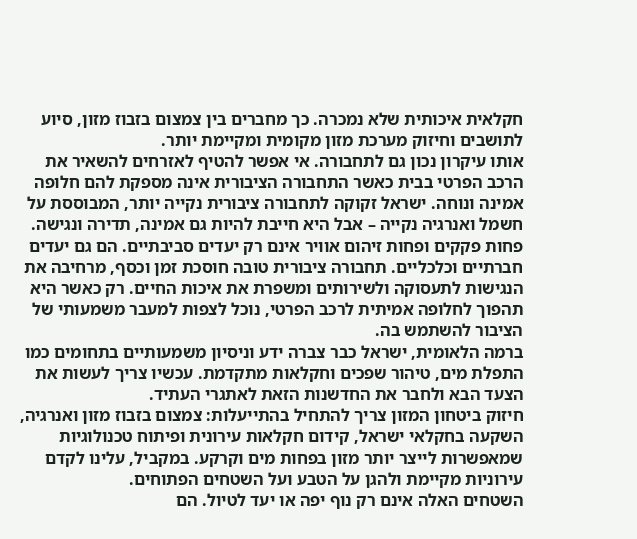חקלאית איכותית שלא נמכרה. כך מחברים בין צמצום בזבוז מזון, סיוע לתושבים וחיזוק מערכת מזון מקומית ומקיימת יותר.
אותו עיקרון נכון גם לתחבורה. אי אפשר להטיף לאזרחים להשאיר את הרכב הפרטי בבית כאשר התחבורה הציבורית אינה מספקת להם חלופה אמינה ונוחה. ישראל זקוקה לתחבורה ציבורית נקייה יותר, המבוססת על חשמל ואנרגיה נקייה – אבל היא חייבת להיות גם אמינה, תדירה ונגישה.
פחות פקקים ופחות זיהום אוויר אינם רק יעדים סביבתיים. הם גם יעדים חברתיים וכלכליים. תחבורה ציבורית טובה חוסכת זמן וכסף, מרחיבה את הנגישות לתעסוקה ולשירותים ומשפרת את איכות החיים. רק כאשר היא תהפוך לחלופה אמיתית לרכב הפרטי, נוכל לצפות למעבר משמעותי של הציבור להשתמש בה.
ברמה הלאומית, ישראל כבר צברה ידע וניסיון משמעותיים בתחומים כמו התפלת מים, טיהור שפכים וחקלאות מתקדמת. עכשיו צריך לעשות את הצעד הבא ולחבר את החדשנות הזאת לאתגרי העתיד.
חיזוק ביטחון המזון צריך להתחיל בהתייעלות: צמצום בזבוז מזון ואנרגיה, השקעה בחקלאי ישראל, קידום חקלאות עירונית ופיתוח טכנולוגיות שמאפשרות לייצר יותר מזון בפחות מים וקרקע. במקביל, עלינו לקדם עירוניות מקיימת ולהגן על הטבע ועל השטחים הפתוחים.
השטחים האלה אינם רק נוף יפה או יעד לטיול. הם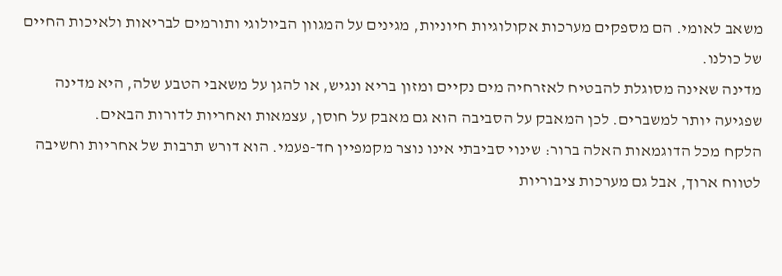משאב לאומי. הם מספקים מערכות אקולוגיות חיוניות, מגינים על המגוון הביולוגי ותורמים לבריאות ולאיכות החיים של כולנו.
מדינה שאינה מסוגלת להבטיח לאזרחיה מים נקיים ומזון בריא ונגיש, או להגן על משאבי הטבע שלה, היא מדינה שפגיעה יותר למשברים. לכן המאבק על הסביבה הוא גם מאבק על חוסן, עצמאות ואחריות לדורות הבאים.
הלקח מכל הדוגמאות האלה ברור: שינוי סביבתי אינו נוצר מקמפיין חד-פעמי. הוא דורש תרבות של אחריות וחשיבה לטווח ארוך, אבל גם מערכות ציבוריות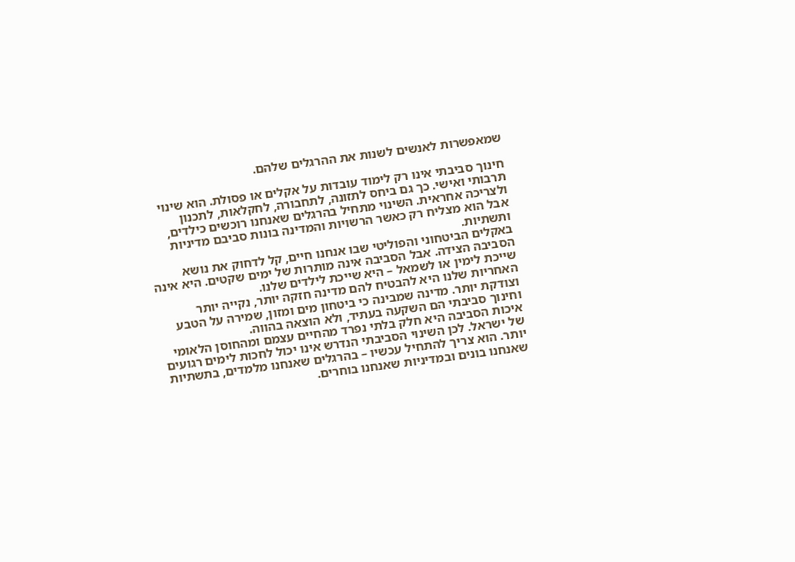שמאפשרות לאנשים לשנות את ההרגלים שלהם.

חינוך סביבתי אינו רק לימוד עובדות על אקלים או פסולת. הוא שינוי תרבותי ואישי. כך גם ביחס לתזונה, לתחבורה, לחקלאות, לתכנון ולצריכה אחראית. השינוי מתחיל בהרגלים שאנחנו רוכשים כילדים, אבל הוא מצליח רק כאשר הרשויות והמדינה בונות סביבם מדיניות ותשתיות.
באקלים הביטחוני והפוליטי שבו אנחנו חיים, קל לדחוק את נושא הסביבה הצידה. אבל הסביבה אינה מותרות של ימים שקטים. היא אינה שייכת לימין או לשמאל – היא שייכת לילדים שלנו.
האחריות שלנו היא להבטיח להם מדינה חזקה יותר, נקייה יותר וצודקת יותר. מדינה שמבינה כי ביטחון מים ומזון, שמירה על הטבע וחינוך סביבתי הם השקעה בעתיד, ולא הוצאה בהווה.
איכות הסביבה היא חלק בלתי נפרד מהחיים עצמם ומהחוסן הלאומי של ישראל. לכן השינוי הסביבתי הנדרש אינו יכול לחכות לימים רגועים יותר. הוא צריך להתחיל עכשיו – בהרגלים שאנחנו מלמדים, בתשתיות שאנחנו בונים ובמדיניות שאנחנו בוחרים.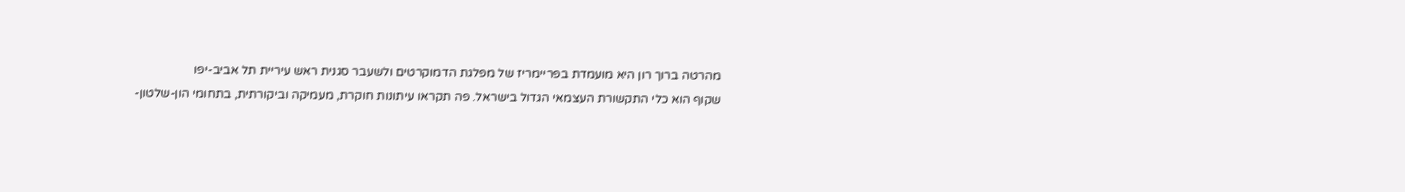מהרטה ברוך רון היא מועמדת בפריימריז של מפלגת הדמוקרטים ולשעבר סגנית ראש עיריית תל אביב-יפו
שקוף הוא כלי התקשורת העצמאי הגדול בישראל. פה תקראו עיתונות חוקרת, מעמיקה וביקורתית, בתחומי הון-שלטון-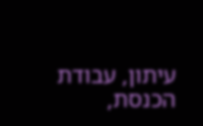עיתון, עבודת הכנסת,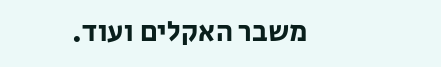משבר האקלים ועוד.